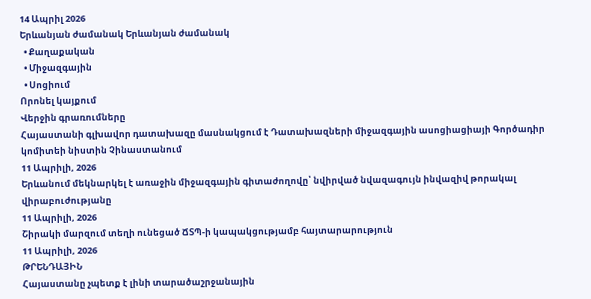14 Ապրիլ 2026
Երևանյան ժամանակ Երևանյան ժամանակ
  • Քաղաքական
  • Միջազգային
  • Սոցիում
Որոնել կայքում
Վերջին գրառումները
Հայաստանի գլխավոր դատախազը մասնակցում է Դատախազների միջազգային ասոցիացիայի Գործադիր կոմիտեի նիստին Չինաստանում
11 Ապրիլի, 2026
Երևանում մեկնարկել է առաջին միջազգային գիտաժողովը՝ նվիրված նվազագույն ինվազիվ թորակալ վիրաբուժությանը
11 Ապրիլի, 2026
Շիրակի մարզում տեղի ունեցած ՃՏՊ-ի կապակցությամբ հայտարարություն
11 Ապրիլի, 2026
ԹՐԵՆԴԱՅԻՆ
Հայաստանը չպետք է լինի տարածաշրջանային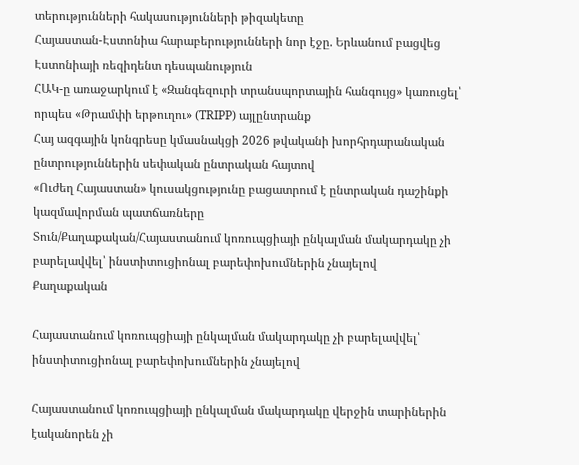տերությունների հակասությունների թիզակետը
Հայաստան-Էստոնիա հարաբերությունների նոր էջը. Երևանում բացվեց Էստոնիայի ռեզիդենտ դեսպանություն
ՀԱԿ-ը առաջարկում է «Զանգեզուրի տրանսպորտային հանգույց» կառուցել՝ որպես «Թրամփի երթուղու» (TRIPP) այլընտրանք
Հայ ազգային կոնգրեսը կմասնակցի 2026 թվականի խորհրդարանական ընտրություններին սեփական ընտրական հայտով
«Ուժեղ Հայաստան» կուսակցությունը բացատրում է ընտրական դաշինքի կազմավորման պատճառները
Տուն/Քաղաքական/Հայաստանում կոռուպցիայի ընկալման մակարդակը չի բարելավվել՝ ինստիտուցիոնալ բարեփոխումներին չնայելով
Քաղաքական

Հայաստանում կոռուպցիայի ընկալման մակարդակը չի բարելավվել՝ ինստիտուցիոնալ բարեփոխումներին չնայելով

Հայաստանում կոռուպցիայի ընկալման մակարդակը վերջին տարիներին էականորեն չի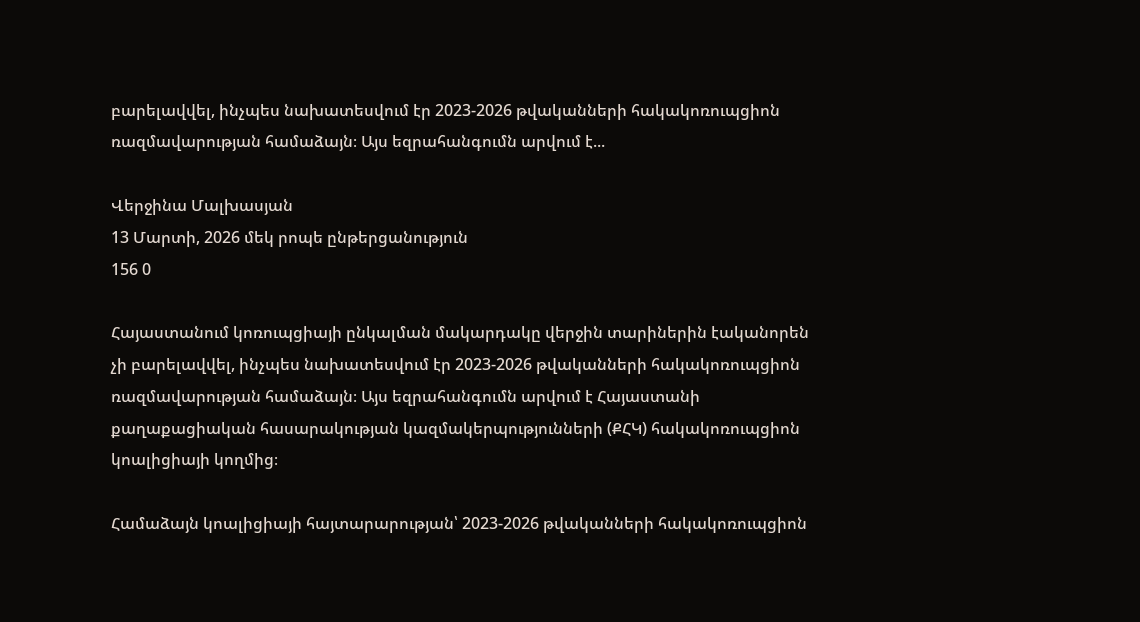բարելավվել, ինչպես նախատեսվում էր 2023-2026 թվականների հակակոռուպցիոն ռազմավարության համաձայն։ Այս եզրահանգումն արվում է...

Վերջինա Մալխասյան
13 Մարտի, 2026 մեկ րոպե ընթերցանություն
156 0

Հայաստանում կոռուպցիայի ընկալման մակարդակը վերջին տարիներին էականորեն չի բարելավվել, ինչպես նախատեսվում էր 2023-2026 թվականների հակակոռուպցիոն ռազմավարության համաձայն։ Այս եզրահանգումն արվում է Հայաստանի քաղաքացիական հասարակության կազմակերպությունների (ՔՀԿ) հակակոռուպցիոն կոալիցիայի կողմից։

Համաձայն կոալիցիայի հայտարարության՝ 2023-2026 թվականների հակակոռուպցիոն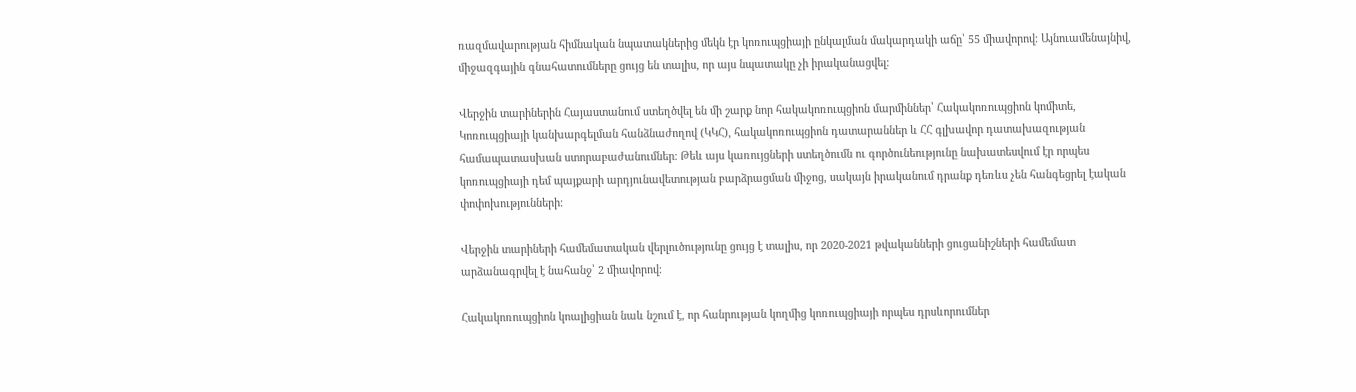ռազմավարության հիմնական նպատակներից մեկն էր կոռուպցիայի ընկալման մակարդակի աճը՝ 55 միավորով։ Այնուամենայնիվ, միջազգային գնահատումները ցույց են տալիս, որ այս նպատակը չի իրականացվել։

Վերջին տարիներին Հայաստանում ստեղծվել են մի շարք նոր հակակոռուպցիոն մարմիններ՝ Հակակոռուպցիոն կոմիտե, Կոռուպցիայի կանխարգելման հանձնաժողով (ԿԿՀ), հակակոռուպցիոն դատարաններ և ՀՀ գլխավոր դատախազության համապատասխան ստորաբաժանումներ։ Թեև այս կառույցների ստեղծումն ու գործունեությունը նախատեսվում էր որպես կոռուպցիայի դեմ պայքարի արդյունավետության բարձրացման միջոց, սակայն իրականում դրանք դեռևս չեն հանգեցրել էական փոփոխությունների։

Վերջին տարիների համեմատական վերլուծությունը ցույց է տալիս, որ 2020-2021 թվականների ցուցանիշների համեմատ արձանագրվել է նահանջ՝ 2 միավորով։

Հակակոռուպցիոն կոալիցիան նաև նշում է, որ հանրության կողմից կոռուպցիայի որպես դրսևորումներ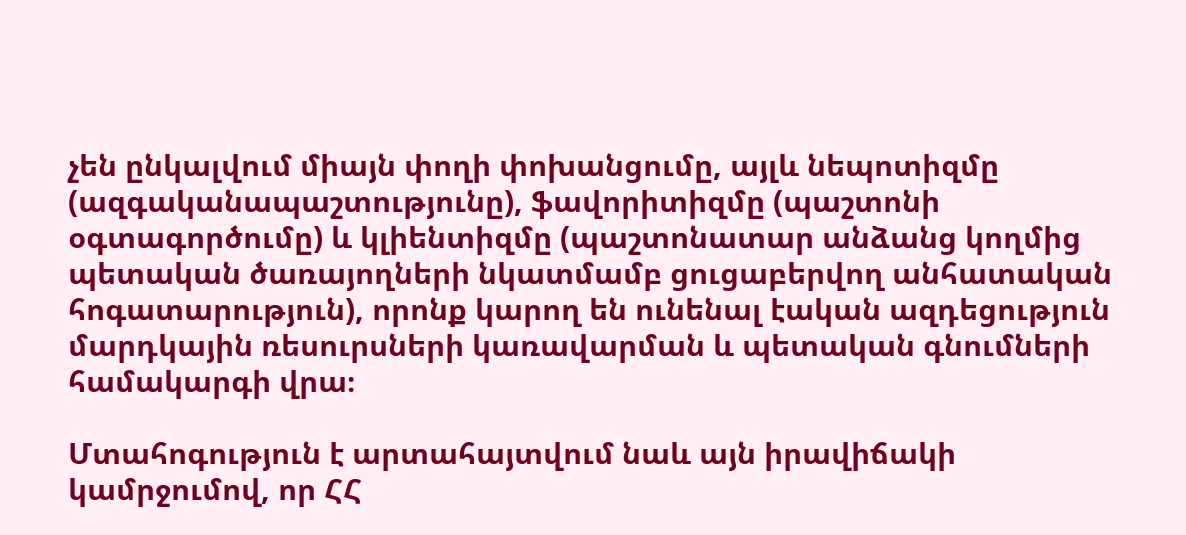չեն ընկալվում միայն փողի փոխանցումը, այլև նեպոտիզմը (ազգականապաշտությունը), ֆավորիտիզմը (պաշտոնի օգտագործումը) և կլիենտիզմը (պաշտոնատար անձանց կողմից պետական ծառայողների նկատմամբ ցուցաբերվող անհատական հոգատարություն), որոնք կարող են ունենալ էական ազդեցություն մարդկային ռեսուրսների կառավարման և պետական գնումների համակարգի վրա։

Մտահոգություն է արտահայտվում նաև այն իրավիճակի կամրջումով, որ ՀՀ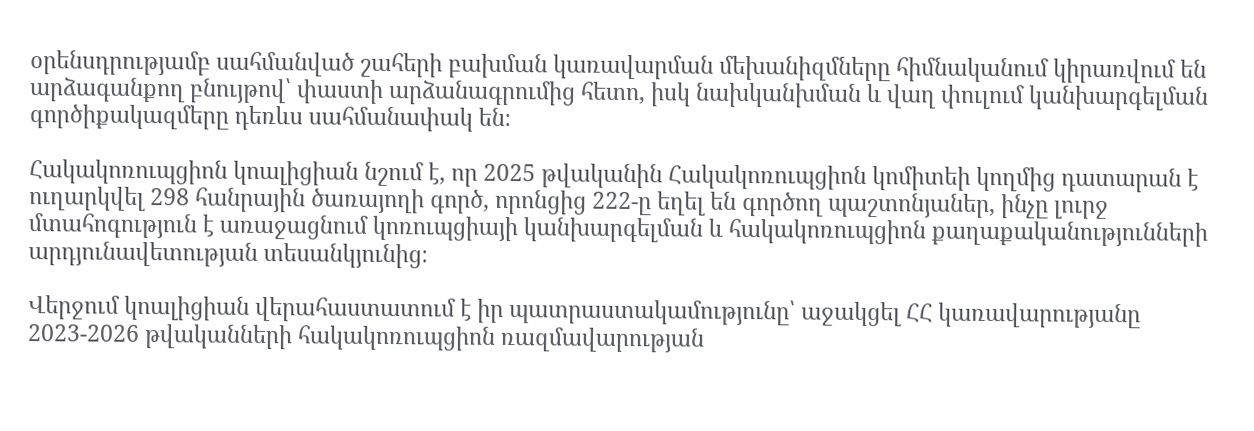օրենսդրությամբ սահմանված շահերի բախման կառավարման մեխանիզմները հիմնականում կիրառվում են արձագանքող բնույթով՝ փաստի արձանագրումից հետո, իսկ նախկանխման և վաղ փուլում կանխարգելման գործիքակազմերը դեռևս սահմանափակ են։

Հակակոռուպցիոն կոալիցիան նշում է, որ 2025 թվականին Հակակոռուպցիոն կոմիտեի կողմից դատարան է ուղարկվել 298 հանրային ծառայողի գործ, որոնցից 222-ը եղել են գործող պաշտոնյաներ, ինչը լուրջ մտահոգություն է առաջացնում կոռուպցիայի կանխարգելման և հակակոռուպցիոն քաղաքականությունների արդյունավետության տեսանկյունից։

Վերջում կոալիցիան վերահաստատում է իր պատրաստակամությունը՝ աջակցել ՀՀ կառավարությանը 2023-2026 թվականների հակակոռուպցիոն ռազմավարության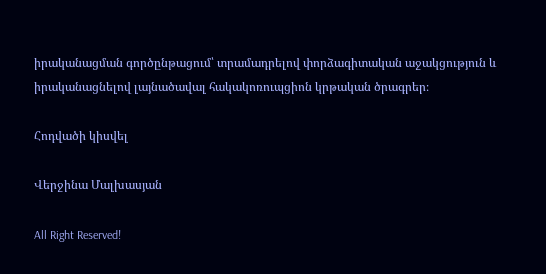իրականացման գործընթացում՝ տրամադրելով փորձագիտական աջակցություն և իրականացնելով լայնածավալ հակակոռուպցիոն կրթական ծրագրեր։

Հոդվածի կիսվել

Վերջինա Մալխասյան

All Right Reserved!